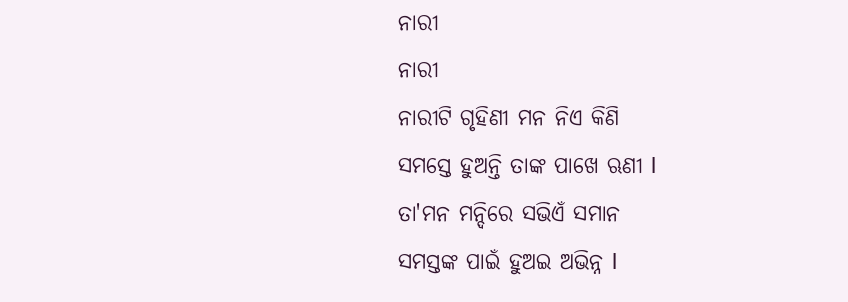ନାରୀ
ନାରୀ
ନାରୀଟି ଗୃହିଣୀ ମନ ନିଏ କିଣି
ସମସ୍ତେ ହୁଅନ୍ତି ତାଙ୍କ ପାଖେ ଋଣୀ l
ତା'ମନ ମନ୍ଦିରେ ସଭିଏଁ ସମାନ
ସମସ୍ତଙ୍କ ପାଇଁ ହୁଅଇ ଅଭିନ୍ନ l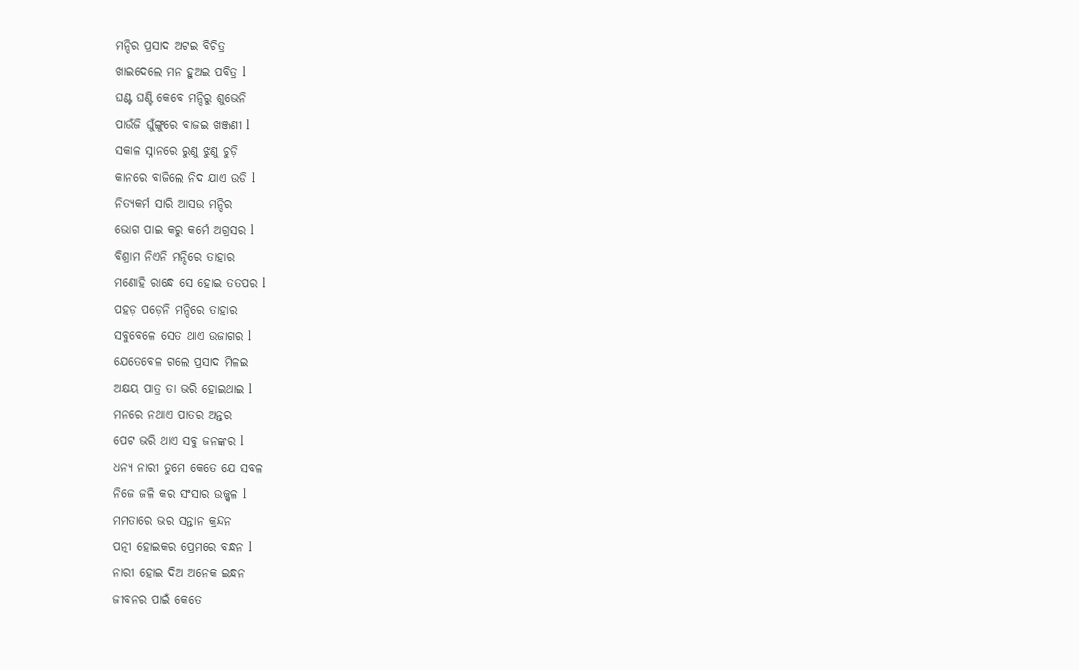ମନ୍ଦିର ପ୍ରସାଦ ଅଟଇ ବିଚିତ୍ର
ଖାଇଦେଲେ ମନ ହୁଅଇ ପବିତ୍ର l
ଘଣ୍ଟ ଘଣ୍ଟି କେବେ ମନ୍ଦିରୁ ଶୁଭେନି
ପାଉଁଜି ଘୁଁଙ୍ଗୁରେ ବାଜଇ ଖଞ୍ଜଣୀ l
ସକାଳ ସ୍ନାନରେ ରୁଣୁ ଝୁଣୁ ଚୁଡ଼ି
କାନରେ ବାଜିଲେ ନିଦ ଯାଏ ଉଡି l
ନିତ୍ୟକର୍ମ ସାରି ଆସଉ ମନ୍ଦିର
ଭୋଗ ପାଇ କରୁ କର୍ମେ ଅଗ୍ରସର l
ବିଶ୍ରାମ ନିଏନି ମନ୍ଦିରେ ତାହାର
ମଣୋହି ରାନ୍ଧେ ସେ ହୋଇ ତତପର l
ପହଡ଼ ପଡ଼େନି ମନ୍ଦିରେ ତାହାର
ସବୁବେଳେ ସେତ ଥାଏ ଉଜାଗର l
ଯେତେବେଳ ଗଲେ ପ୍ରସାଦ ମିଳଇ
ଅକ୍ଷୟ ପାତ୍ର ତା ଭରି ହୋଇଥାଇ l
ମନରେ ନଥାଏ ପାତର ଅନ୍ତର
ପେଟ ଭରି ଥାଏ ସବୁ ଜନଙ୍କର l
ଧନ୍ୟ ନାରୀ ତୁମେ କେତେ ଯେ ସବଳ
ନିଜେ ଜଳି କର ସଂସାର ଉଜ୍ଜ୍ୱଳ l
ମମତାରେ ଭର ସନ୍ତାନ କ୍ରନ୍ଦନ
ପତ୍ନୀ ହୋଇକର ପ୍ରେମରେ ବନ୍ଧନ l
ନାରୀ ହୋଇ ଦିଅ ଅନେକ ଇନ୍ଧନ
ଜୀବନର ପାଇଁ କେତେ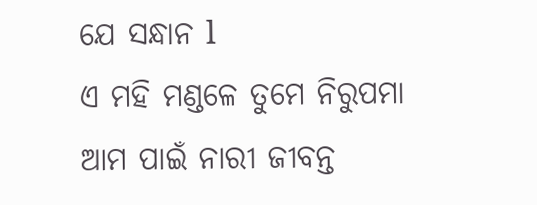ଯେ ସନ୍ଧାନ l
ଏ ମହି ମଣ୍ଡଳେ ତୁମେ ନିରୁପମା
ଆମ ପାଇଁ ନାରୀ ଜୀବନ୍ତ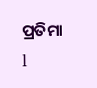ପ୍ରତିମା l